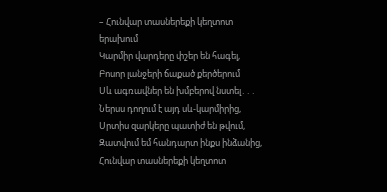– Հունվար տասներեքի կեղտոտ երախում
Կարմիր վարդերը փշեր են հագել,
Բոսոր լանջերի ճաքած քերծերում
Սև ագռավներ են խմբերով նստել․․․
Ներսս դողում է այդ սև-կարմիրից,
Սրտիս զարկերը պատիժ են թվում,
Զատվում եմ հանդարտ ինքս ինձանից,
Հունվար տասներեքի կեղտոտ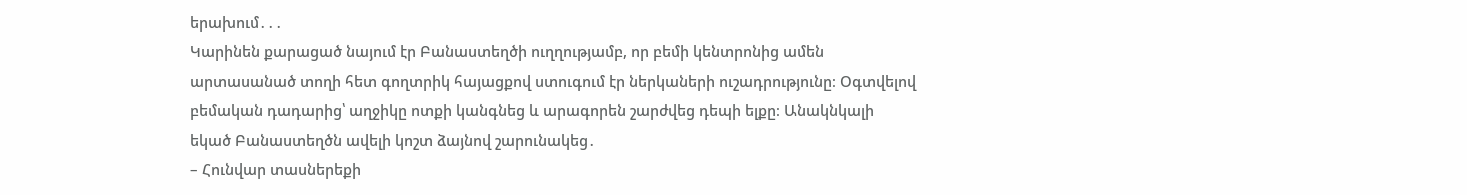երախում․․․
Կարինեն քարացած նայում էր Բանաստեղծի ուղղությամբ, որ բեմի կենտրոնից ամեն արտասանած տողի հետ գողտրիկ հայացքով ստուգում էր ներկաների ուշադրությունը։ Օգտվելով բեմական դադարից՝ աղջիկը ոտքի կանգնեց և արագորեն շարժվեց դեպի ելքը։ Անակնկալի եկած Բանաստեղծն ավելի կոշտ ձայնով շարունակեց․
– Հունվար տասներեքի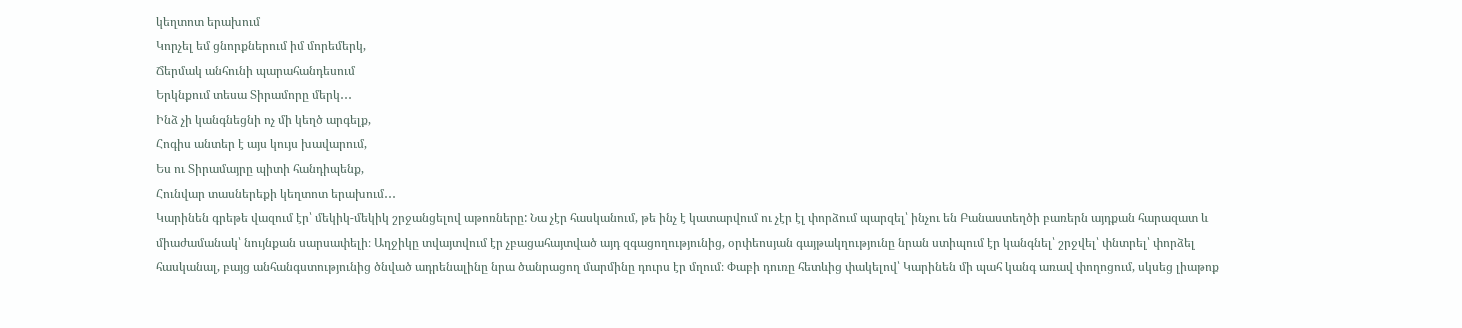կեղտոտ երախում
Կորչել եմ ցնորքներում իմ մորեմերկ,
Ճերմակ անհունի պարահանդեսում
Երկնքում տեսա Տիրամորը մերկ․․․
Ինձ չի կանգնեցնի ոչ մի կեղծ արգելք,
Հոգիս անտեր է այս կույս խավարում,
Ես ու Տիրամայրը պիտի հանդիպենք,
Հունվար տասներեքի կեղտոտ երախում․․․
Կարինեն գրեթե վազում էր՝ մեկիկ-մեկիկ շրջանցելով աթոռները: Նա չէր հասկանում, թե ինչ է կատարվում ու չէր էլ փորձում պարզել՝ ինչու են Բանաստեղծի բառերն այդքան հարազատ և միաժամանակ՝ նույնքան սարսափելի։ Աղջիկը տվայտվում էր չբացահայտված այդ զգացողությունից, օրփեոսյան գայթակղությունը նրան ստիպում էր կանգնել՝ շրջվել՝ փնտրել՝ փորձել հասկանալ, բայց անհանգստությունից ծնված ադրենալինը նրա ծանրացող մարմինը դուրս էր մղում։ Փաբի դուռը հետևից փակելով՝ Կարինեն մի պահ կանգ առավ փողոցում, սկսեց լիաթոք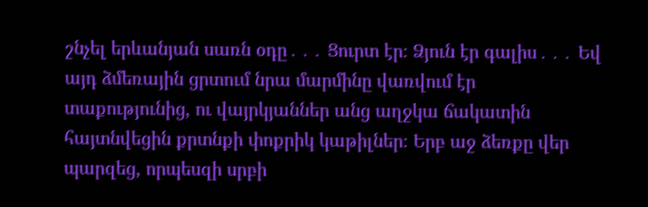շնչել երևանյան սառն օդը․․․ Ցուրտ էր։ Ձյուն էր գալիս․․․ Եվ այդ ձմեռային ցրտում նրա մարմինը վառվում էր տաքությունից, ու վայրկյաններ անց աղջկա ճակատին հայտնվեցին քրտնքի փոքրիկ կաթիլներ։ Երբ աջ ձեռքը վեր պարզեց, որպեսզի սրբի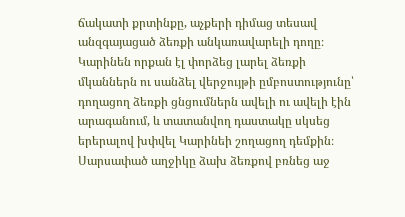ճակատի քրտինքը, աչքերի դիմաց տեսավ անզգայացած ձեռքի անկառավարելի դողը։ Կարինեն որքան էլ փորձեց լարել ձեռքի մկաններն ու սանձել վերջույթի ըմբոստությունը՝ դողացող ձեռքի ցնցումներն ավելի ու ավելի էին արագանում, և տատանվող դաստակը սկսեց երերալով խփվել Կարինեի շողացող դեմքին։ Սարսափած աղջիկը ձախ ձեռքով բռնեց աջ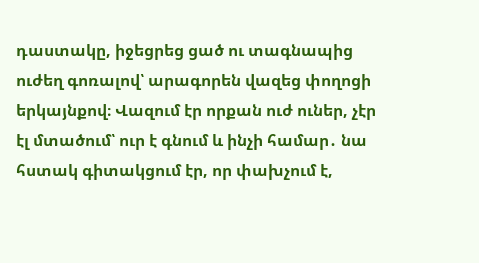դաստակը, իջեցրեց ցած ու տագնապից ուժեղ գոռալով՝ արագորեն վազեց փողոցի երկայնքով։ Վազում էր որքան ուժ ուներ, չէր էլ մտածում՝ ուր է գնում և ինչի համար․ նա հստակ գիտակցում էր, որ փախչում է,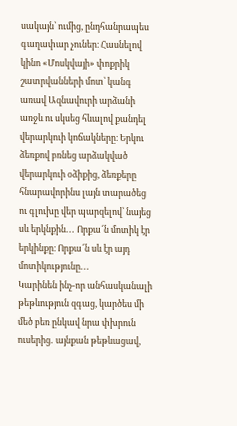սակայն՝ ումից, ընդհանրապես գաղափար չուներ։ Հասնելով կինո «Մոսկվայի» փոքրիկ շատրվանների մոտ՝ կանգ առավ Ազնավուրի արձանի առջև ու սկսեց հևալով քանդել վերարկուի կոճակները։ Երկու ձեռքով բռնեց արձակված վերարկուի օձիքից, ձեռքերը հնարավորինս լայն տարածեց ու գլուխը վեր պարզելով՝ նայեց սև երկնքին․․․ Որքա՜ն մոտիկ էր երկինքը։ Որքա՜ն սև էր այդ մոտիկությունը․․․
Կարինեն ինչ-որ անհասկանալի թեթևություն զգաց, կարծես մի մեծ բեռ ընկավ նրա փխրուն ուսերից․ այնքան թեթևացավ,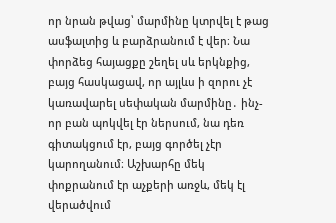որ նրան թվաց՝ մարմինը կտրվել է թաց ասֆալտից և բարձրանում է վեր։ Նա փորձեց հայացքը շեղել սև երկնքից, բայց հասկացավ, որ այլևս ի զորու չէ կառավարել սեփական մարմինը․ ինչ-որ բան պոկվել էր ներսում, նա դեռ գիտակցում էր, բայց գործել չէր կարողանում։ Աշխարհը մեկ փոքրանում էր աչքերի առջև, մեկ էլ վերածվում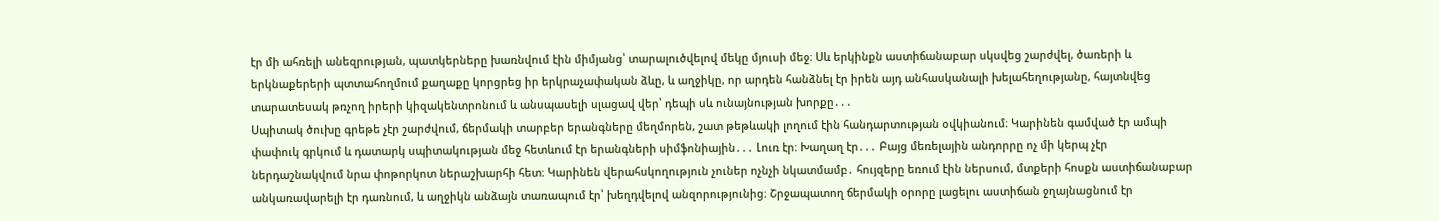էր մի ահռելի անեզրության, պատկերները խառնվում էին միմյանց՝ տարալուծվելով մեկը մյուսի մեջ։ Սև երկինքն աստիճանաբար սկսվեց շարժվել, ծառերի և երկնաքերերի պտտահողմում քաղաքը կորցրեց իր երկրաչափական ձևը, և աղջիկը, որ արդեն հանձնել էր իրեն այդ անհասկանալի խելահեղությանը, հայտնվեց տարատեսակ թռչող իրերի կիզակենտրոնում և անսպասելի սլացավ վեր՝ դեպի սև ունայնության խորքը․․․
Սպիտակ ծուխը գրեթե չէր շարժվում, ճերմակի տարբեր երանգները մեղմորեն, շատ թեթևակի լողում էին հանդարտության օվկիանում։ Կարինեն գամված էր ամպի փափուկ գրկում և դատարկ սպիտակության մեջ հետևում էր երանգների սիմֆոնիային․․․ Լուռ էր։ Խաղաղ էր․․․ Բայց մեռելային անդորրը ոչ մի կերպ չէր ներդաշնակվում նրա փոթորկոտ ներաշխարհի հետ։ Կարինեն վերահսկողություն չուներ ոչնչի նկատմամբ․ հույզերը եռում էին ներսում, մտքերի հոսքն աստիճանաբար անկառավարելի էր դառնում, և աղջիկն անձայն տառապում էր՝ խեղդվելով անզորությունից։ Շրջապատող ճերմակի օրորը լացելու աստիճան ջղայնացնում էր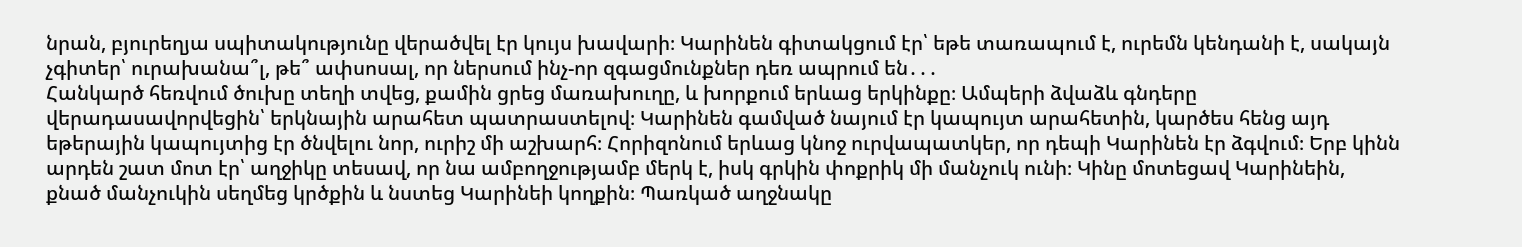նրան, բյուրեղյա սպիտակությունը վերածվել էր կույս խավարի։ Կարինեն գիտակցում էր՝ եթե տառապում է, ուրեմն կենդանի է, սակայն չգիտեր՝ ուրախանա՞լ, թե՞ ափսոսալ, որ ներսում ինչ-որ զգացմունքներ դեռ ապրում են․․․
Հանկարծ հեռվում ծուխը տեղի տվեց, քամին ցրեց մառախուղը, և խորքում երևաց երկինքը։ Ամպերի ձվաձև գնդերը վերադասավորվեցին՝ երկնային արահետ պատրաստելով։ Կարինեն գամված նայում էր կապույտ արահետին, կարծես հենց այդ եթերային կապույտից էր ծնվելու նոր, ուրիշ մի աշխարհ։ Հորիզոնում երևաց կնոջ ուրվապատկեր, որ դեպի Կարինեն էր ձգվում։ Երբ կինն արդեն շատ մոտ էր՝ աղջիկը տեսավ, որ նա ամբողջությամբ մերկ է, իսկ գրկին փոքրիկ մի մանչուկ ունի։ Կինը մոտեցավ Կարինեին, քնած մանչուկին սեղմեց կրծքին և նստեց Կարինեի կողքին։ Պառկած աղջնակը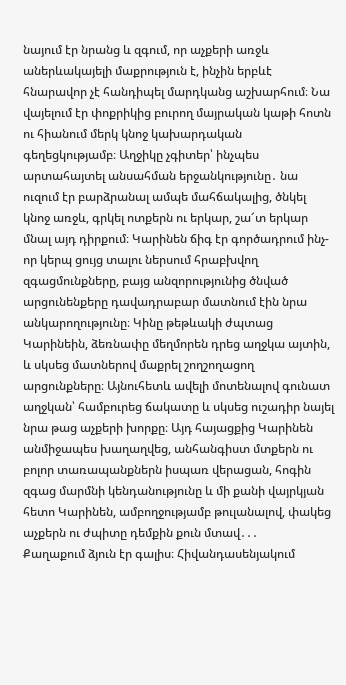նայում էր նրանց և զգում, որ աչքերի առջև աներևակայելի մաքրություն է, ինչին երբևէ հնարավոր չէ հանդիպել մարդկանց աշխարհում։ Նա վայելում էր փոքրիկից բուրող մայրական կաթի հոտն ու հիանում մերկ կնոջ կախարդական գեղեցկությամբ։ Աղջիկը չգիտեր՝ ինչպես արտահայտել անսահման երջանկությունը․ նա ուզում էր բարձրանալ ամպե մահճակալից, ծնկել կնոջ առջև, գրկել ոտքերն ու երկար, շա՜տ երկար մնալ այդ դիրքում։ Կարինեն ճիգ էր գործադրում ինչ-որ կերպ ցույց տալու ներսում հրաբխվող զգացմունքները, բայց անզորությունից ծնված արցունենքերը դավադրաբար մատնում էին նրա անկարողությունը։ Կինը թեթևակի ժպտաց Կարինեին, ձեռնափը մեղմորեն դրեց աղջկա այտին, և սկսեց մատներով մաքրել շողշողացող արցունքները։ Այնուհետև ավելի մոտենալով գունատ աղջկան՝ համբուրեց ճակատը և սկսեց ուշադիր նայել նրա թաց աչքերի խորքը։ Այդ հայացքից Կարինեն անմիջապես խաղաղվեց, անհանգիստ մտքերն ու բոլոր տառապանքներն իսպառ վերացան, հոգին զգաց մարմնի կենդանությունը և մի քանի վայրկյան հետո Կարինեն, ամբողջությամբ թուլանալով, փակեց աչքերն ու ժպիտը դեմքին քուն մտավ․․․
Քաղաքում ձյուն էր գալիս։ Հիվանդասենյակում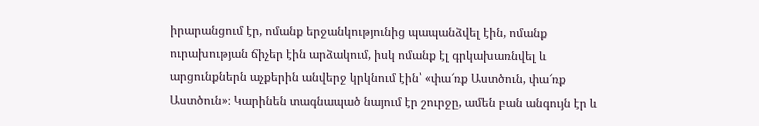իրարանցում էր, ոմանք երջանկությունից պապանձվել էին, ոմանք ուրախության ճիչեր էին արձակում, իսկ ոմանք էլ գրկախառնվել և արցունքներն աչքերին անվերջ կրկնում էին՝ «փա՜ռք Աստծուն, փա՜ռք Աստծուն»։ Կարինեն տագնապած նայում էր շուրջը, ամեն բան անգույն էր և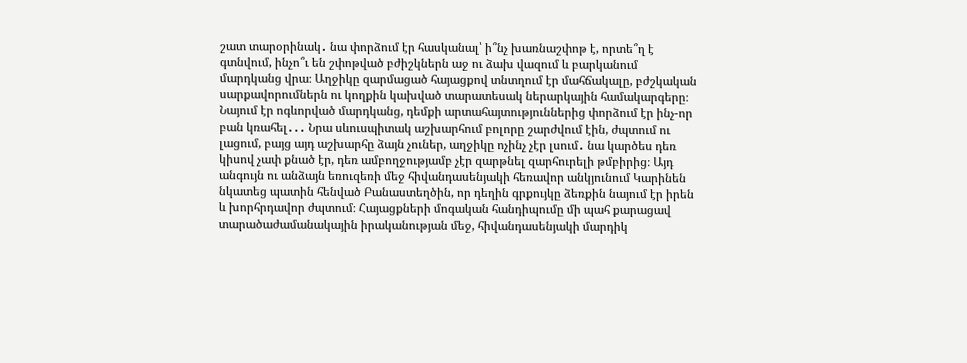շատ տարօրինակ․ նա փորձում էր հասկանալ՝ ի՞նչ խառնաշփոթ է, որտե՞ղ է գտնվում, ինչո՞ւ են շփոթված բժիշկներն աջ ու ձախ վազում և բարկանում մարդկանց վրա։ Աղջիկը զարմացած հայացքով տնտղում էր մահճակալը, բժշկական սարքավորումներն ու կողքին կախված տարատեսակ ներարկային համակարգերը։ Նայում էր ոգևորված մարդկանց, դեմքի արտահայտություններից փորձում էր ինչ-որ բան կռահել․․․ Նրա սևուսպիտակ աշխարհում բոլորը շարժվում էին, ժպտում ու լացում, բայց այդ աշխարհը ձայն չուներ, աղջիկը ոչինչ չէր լսում․ նա կարծես դեռ կիսով չափ քնած էր, դեռ ամբողջությամբ չէր զարթնել զարհուրելի թմբիրից։ Այդ անգույն ու անձայն եռուզեռի մեջ հիվանդասենյակի հեռավոր անկյունում Կարինեն նկատեց պատին հենված Բանաստեղծին, որ դեղին գրքույկը ձեռքին նայում էր իրեն և խորհրդավոր ժպտում։ Հայացքների մոգական հանդիպումը մի պահ քարացավ տարածաժամանակային իրականության մեջ, հիվանդասենյակի մարդիկ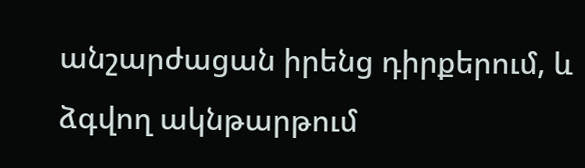անշարժացան իրենց դիրքերում, և ձգվող ակնթարթում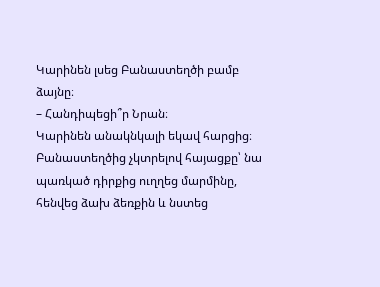Կարինեն լսեց Բանաստեղծի բամբ ձայնը։
– Հանդիպեցի՞ր Նրան։
Կարինեն անակնկալի եկավ հարցից։ Բանաստեղծից չկտրելով հայացքը՝ նա պառկած դիրքից ուղղեց մարմինը, հենվեց ձախ ձեռքին և նստեց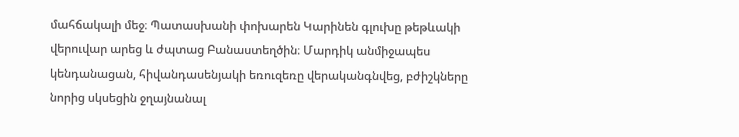մահճակալի մեջ։ Պատասխանի փոխարեն Կարինեն գլուխը թեթևակի վերուվար արեց և ժպտաց Բանաստեղծին։ Մարդիկ անմիջապես կենդանացան, հիվանդասենյակի եռուզեռը վերականգնվեց, բժիշկները նորից սկսեցին ջղայնանալ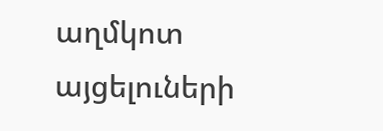աղմկոտ այցելուների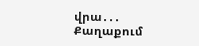վրա․․․
Քաղաքում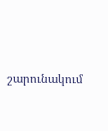շարունակում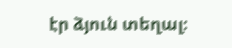էր ձյուն տեղալ։